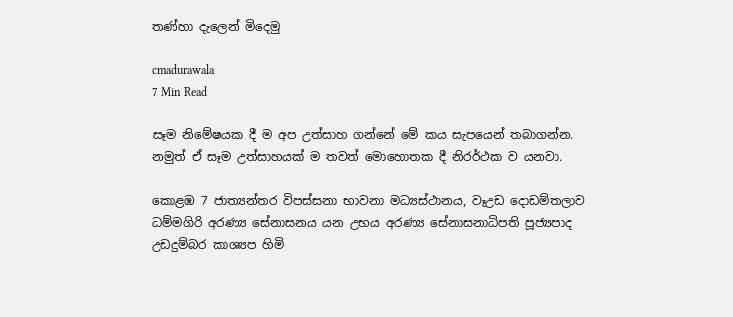තණ්හා දැලෙන් මිදෙමු

cmadurawala
7 Min Read

සෑම නිමේෂයක දී ම අප උත්සාහ ගන්නේ මේ කය සැපයෙන් තබාගන්න. නමුත් ඒ සෑම උත්සාහයක් ම තවත් මොහොතක දී නිරර්ථක ව යනවා.

කොළඹ 7 ජාත්‍යන්තර විපස්සනා භාවනා මධ්‍යස්ථානය, වෑඋඩ දොඩම්තලාව
ධම්මගිරි අරණ්‍ය සේනාසනය යන උභය අරණ්‍ය සේනාසනාධිපති පූජ්‍යපාද
උඩදුම්බර කාශ්‍යප හිමි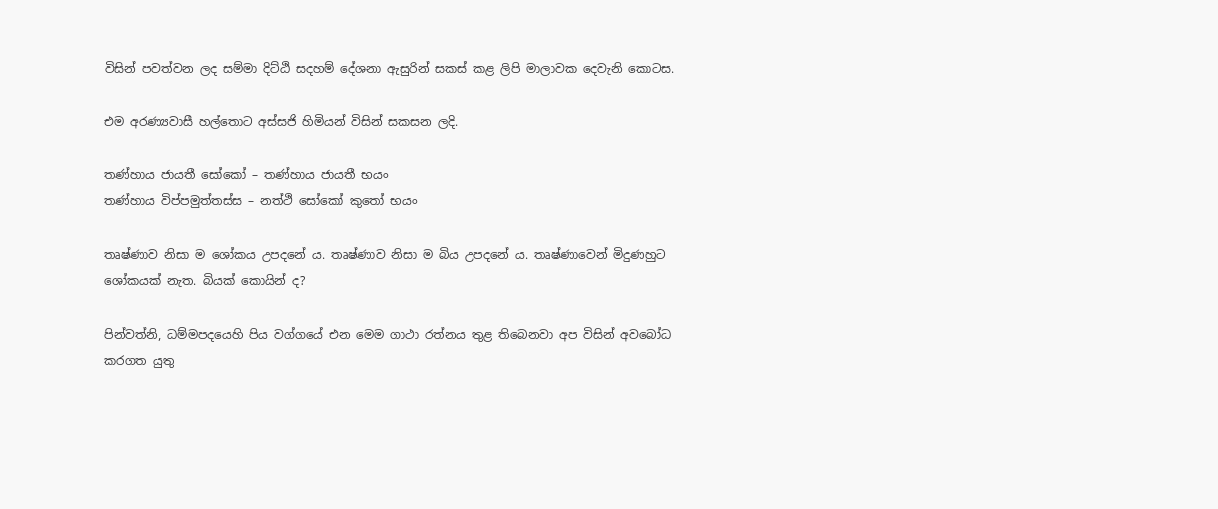විසින් පවත්වන ලද සම්මා දිට්ඨි සදහම් දේශනා ඇසුරින් සකස් කළ ලිපි මාලාවක දෙවැනි කොටස.

එම අරණ්‍යවාසී හල්තොට අස්සජි හිමියන් විසින් සකසන ලදි.

තණ්හාය ජායතී සෝකෝ – තණ්හාය ජායතී භයං
තණ්හාය විප්පමුත්තස්ස – නත්ථි සෝකෝ කුතෝ භයං

තෘෂ්ණාව නිසා ම ශෝකය උපදනේ ය. තෘෂ්ණාව නිසා ම බිය උපදනේ ය. තෘෂ්ණාවෙන් මිදුණහුට ශෝකයක් නැත. බියක් කොයින් ද?

පින්වත්නි, ධම්මපදයෙහි පිය වග්ගයේ එන මෙම ගාථා රත්නය තුළ තිබෙනවා අප විසින් අවබෝධ කරගත යුතු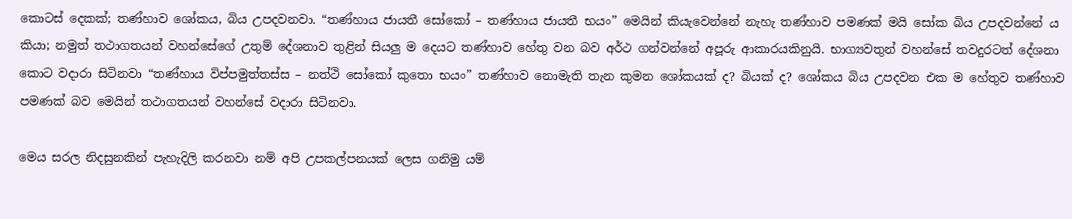කොටස් දෙකක්; තණ්හාව ශෝකය, බිය උපදවනවා. “තණ්හාය ජායතී සෝකෝ – තණ්හාය ජායතී භයං” මෙයින් කියැවෙන්නේ නැහැ තණ්හාව පමණක් මයි සෝක බිය උපදවන්නේ ය කියා; නමුත් තථාගතයන් වහන්සේගේ උතුම් දේශනාව තුළින් සියලු ම දෙයට තණ්හාව හේතු වන බව අර්ථ ගන්වන්නේ අපූරු ආකාරයකිනුයි. භාග්‍යවතුන් වහන්සේ තවදුරටත් දේශනා කොට වදාරා සිටිනවා “තණ්හාය විප්පමුත්තස්ස – නත්ථි සෝකෝ කුතො භයං” තණ්හාව නොමැති තැන කුමන ශෝකයක් ද? බියක් ද? ශෝකය බිය උපදවන එක ම හේතුව තණ්හාව පමණක් බව මෙයින් තථාගතයන් වහන්සේ වදාරා සිටිනවා.

මෙය සරල නිදසුනකින් පැහැදිලි කරනවා නම් අපි උපකල්පනයක් ලෙස ගනිමු යම්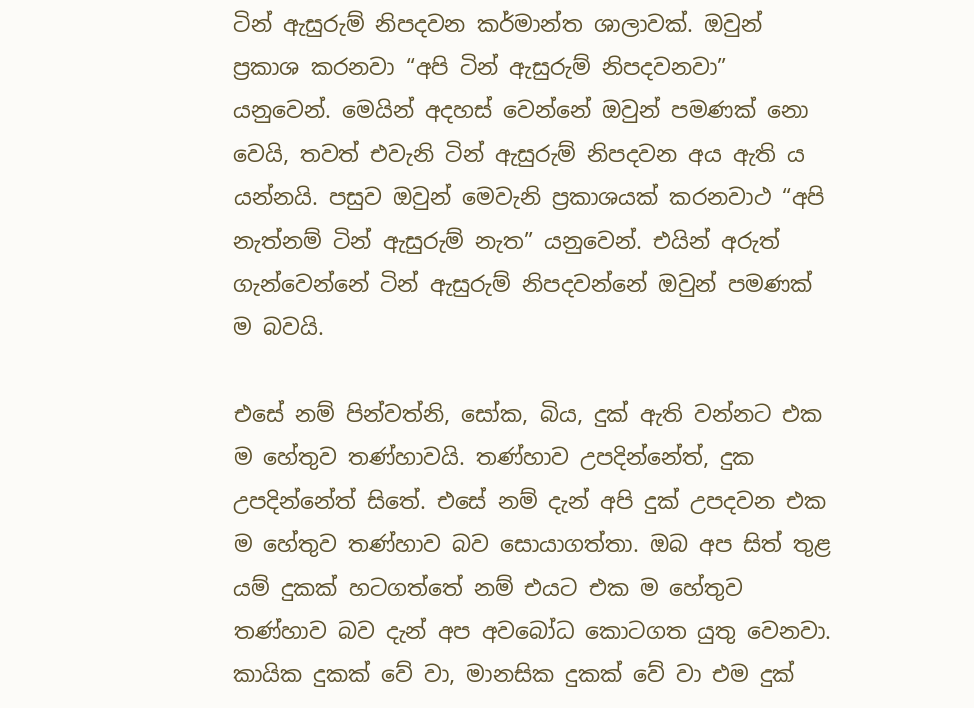ටින් ඇසුරුම් නිපදවන කර්මාන්ත ශාලාවක්. ඔවුන් ප්‍රකාශ කරනවා “අපි ටින් ඇසුරුම් නිපදවනවා” යනුවෙන්. මෙයින් අදහස් වෙන්නේ ඔවුන් පමණක් නො වෙයි, තවත් එවැනි ටින් ඇසුරුම් නිපදවන අය ඇති ය යන්නයි. පසුව ඔවුන් මෙවැනි ප්‍රකාශයක් කරනවාථ “අපි නැත්නම් ටින් ඇසුරුම් නැත” යනුවෙන්. එයින් අරුත් ගැන්වෙන්නේ ටින් ඇසුරුම් නිපදවන්නේ ඔවුන් පමණක් ම බවයි.

එසේ නම් පින්වත්නි, සෝක, බිය, දුක් ඇති වන්නට එක ම හේතුව තණ්හාවයි. තණ්හාව උපදින්නේත්, දුක උපදින්නේත් සිතේ. එසේ නම් දැන් අපි දුක් උපදවන එක ම හේතුව තණ්හාව බව සොයාගත්තා. ඔබ අප සිත් තුළ යම් දුකක් හටගත්තේ නම් එයට එක ම හේතුව තණ්හාව බව දැන් අප අවබෝධ කොටගත යුතු වෙනවා. කායික දුකක් වේ වා, මානසික දුකක් වේ වා එම දුක්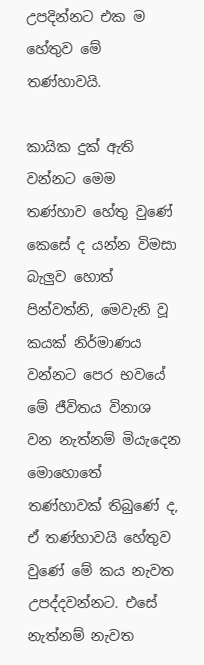උපදින්නට එක ම හේතුව මේ තණ්හාවයි.

කායික දුක් ඇති වන්නට මෙම තණ්හාව හේතු වුණේ කෙසේ ද යන්න විමසා බැලුව හොත් පින්වත්නි, මෙවැනි වූ කයක් නිර්මාණය වන්නට පෙර භවයේ මේ ජීවිතය විනාශ වන නැත්නම් මියැදෙන මොහොතේ තණ්හාවක් තිබුණේ ද, ඒ තණ්හාවයි හේතුව වුණේ මේ කය නැවත උපද්දවන්නට. එසේ නැත්නම් නැවත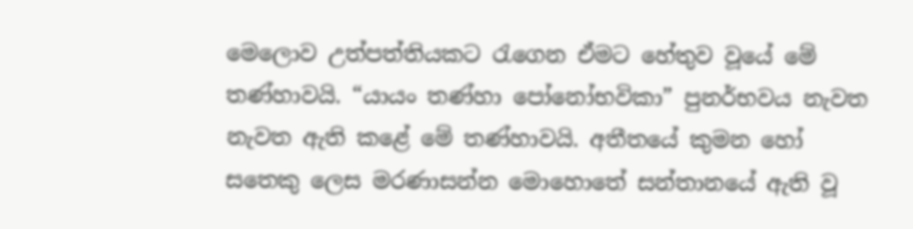මෙලොව උත්පත්තියකට රැගෙන ඒමට හේතුව වූයේ මේ තණ්හාවයි. “යායං තණ්හා පෝනෝභවිකා” පුනර්භවය නැවත නැවත ඇති කළේ මේ තණ්හාවයි. අතීතයේ කුමන හෝ සතෙකු ලෙස මරණාසන්න මොහොතේ සන්තානයේ ඇති වූ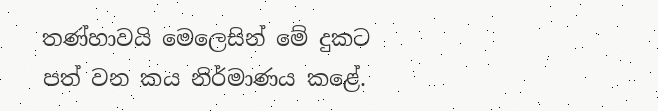තණ්හාවයි මෙලෙසින් මේ දුකට පත් වන කය නිර්මාණය කළේ.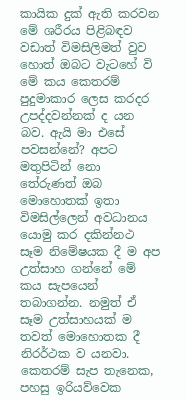කායික දුක් ඇති කරවන මේ ශරීරය පිළිබඳව වඩාත් විමසිලිමත් වුව හොත් ඔබට වැටහේ වි මේ කය කෙතරම් පුදුමාකාර ලෙස කරදර උපද්දවන්නක් ද යන බව. ඇයි මා එසේ පවසන්නේ? අපට මතුපිටින් නො තේරුණත් ඔබ මොහොතක් ඉතා විමසිල්ලෙන් අවධානය යොමු කර දකින්නථ සෑම නිමේෂයක දී ම අප උත්සාහ ගන්නේ මේ කය සැපයෙන් තබාගන්න. නමුත් ඒ සෑම උත්සාහයක් ම තවත් මොහොතක දී නිරර්ථක ව යනවා. කෙතරම් සැප තැනෙක, පහසු ඉරියව්වෙක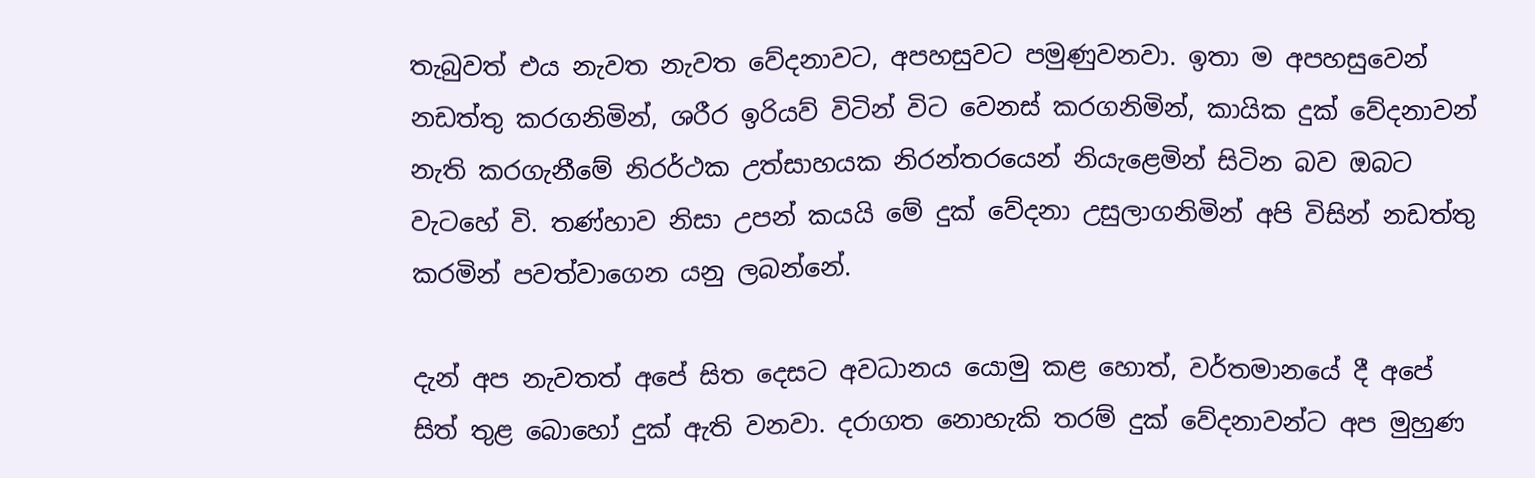තැබුවත් එය නැවත නැවත වේදනාවට, අපහසුවට පමුණුවනවා. ඉතා ම අපහසුවෙන් නඩත්තු කරගනිමින්, ශරීර ඉරියව් විටින් විට වෙනස් කරගනිමින්, කායික දුක් වේදනාවන් නැති කරගැනීමේ නිරර්ථක උත්සාහයක නිරන්තරයෙන් නියැළෙමින් සිටින බව ඔබට වැටහේ වි. තණ්හාව නිසා උපන් කයයි මේ දුක් වේදනා උසුලාගනිමින් අපි විසින් නඩත්තු කරමින් පවත්වාගෙන යනු ලබන්නේ.

දැන් අප නැවතත් අපේ සිත දෙසට අවධානය යොමු කළ හොත්, වර්තමානයේ දී අපේ සිත් තුළ බොහෝ දුක් ඇති වනවා. දරාගත නොහැකි තරම් දුක් වේදනාවන්ට අප මුහුණ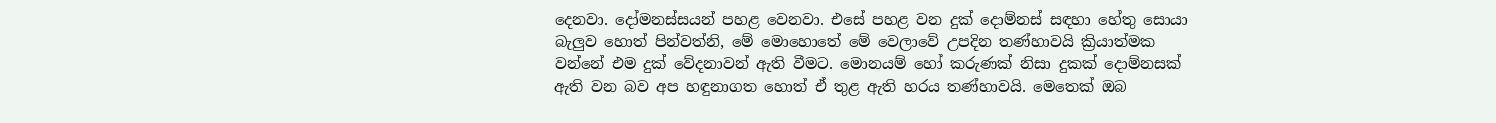දෙනවා. දෝමනස්සයන් පහළ වෙනවා. එසේ පහළ වන දුක් දොම්නස් සඳහා හේතු සොයා බැලුව හොත් පින්වත්නි, මේ මොහොතේ මේ වෙලාවේ උපදින තණ්හාවයි ක්‍රියාත්මක වන්නේ එම දුක් වේදනාවන් ඇති වීමට. මොනයම් හෝ කරුණක් නිසා දුකක් දොම්නසක් ඇති වන බව අප හඳුනාගත හොත් ඒ තුළ ඇති හරය තණ්හාවයි. මෙතෙක් ඔබ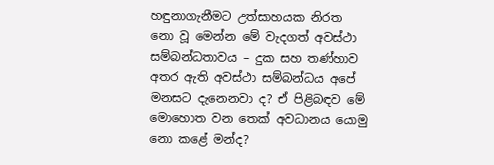හඳුනාගැනීමට උත්සාහයක නිරත නො වූ මෙන්න මේ වැදගත් අවස්ථා සම්බන්ධතාවය – දුක සහ තණ්හාව අතර ඇති අවස්ථා සම්බන්ධය අපේ මනසට දැනෙනවා ද? ඒ පිළිබඳව මේ මොහොත වන තෙක් අවධානය යොමු නො කළේ මන්ද?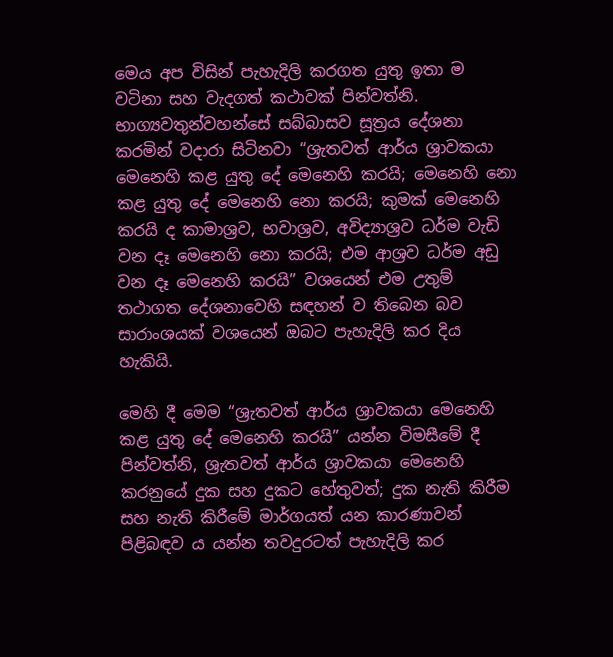මෙය අප විසින් පැහැදිලි කරගත යුතු ඉතා ම වටිනා සහ වැදගත් කථාවක් පින්වත්නි. භාග්‍යවතුන්වහන්සේ සබ්බාසව සූත්‍රය දේශනා කරමින් වදාරා සිටිනවා “ශ්‍රැතවත් ආර්ය ශ්‍රාවකයා මෙනෙහි කළ යුතු දේ මෙනෙහි කරයි; මෙනෙහි නො කළ යුතු දේ මෙනෙහි නො කරයි; කුමක් මෙනෙහි කරයි ද කාමාශ්‍රව, භවාශ්‍රව, අවිද්‍යාශ්‍රව ධර්ම වැඩි වන දෑ මෙනෙහි නො කරයි; එම ආශ්‍රව ධර්ම අඩු වන දෑ මෙනෙහි කරයි” වශයෙන් එම උතුම් තථාගත දේශනාවෙහි සඳහන් ව තිබෙන බව සාරාංශයක් වශයෙන් ඔබට පැහැදිලි කර දිය හැකියි.

මෙහි දී මෙම “ශ්‍රැතවත් ආර්ය ශ්‍රාවකයා මෙනෙහි කළ යුතු දේ මෙනෙහි කරයි” යන්න විමසීමේ දී පින්වත්නි, ශ්‍රැතවත් ආර්ය ශ්‍රාවකයා මෙනෙහි කරනුයේ දුක සහ දුකට හේතුවත්; දුක නැති කිරීම සහ නැති කිරීමේ මාර්ගයත් යන කාරණාවන් පිළිබඳව ය යන්න තවදුරටත් පැහැදිලි කර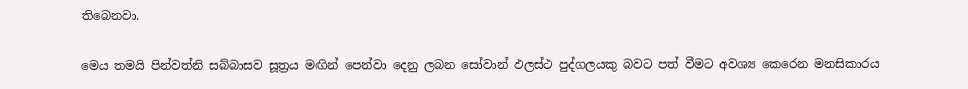තිබෙනවා.

මෙය තමයි පින්වත්නි සබ්බාසව සූත්‍රය මඟින් පෙන්වා දෙනු ලබන සෝවාන් ඵලස්ථ පුද්ගලයකු බවට පත් වීමට අවශ්‍ය කෙරෙන මනසිකාරය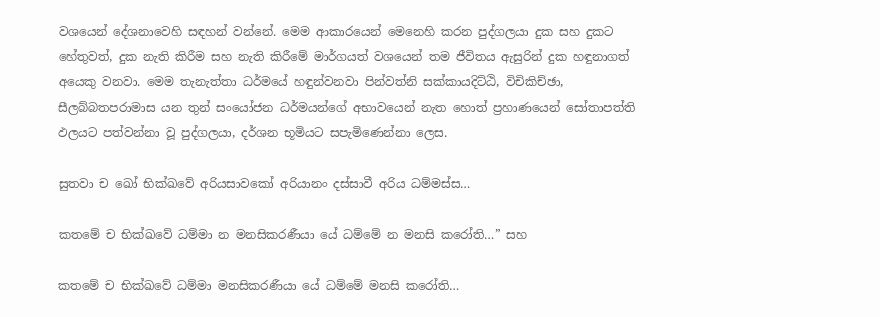වශයෙන් දේශනාවෙහි සඳහන් වන්නේ. මෙම ආකාරයෙන් මෙනෙහි කරන පුද්ගලයා දුක සහ දුකට හේතුවත්, දුක නැති කිරීම සහ නැති කිරීමේ මාර්ගයත් වශයෙන් තම ජීවිතය ඇසුරින් දුක හඳුනාගත් අයෙකු වනවා. මෙම තැනැත්තා ධර්මයේ හඳුන්වනවා පින්වත්නි සක්කායදිට්ඨි, විචිකිච්ඡා, සීලබ්බතපරාමාස යන තුන් සංයෝජන ධර්මයන්ගේ අභාවයෙන් නැත හොත් ප්‍රහාණයෙන් සෝතාපත්ති ඵලයට පත්වන්නා වූ පුද්ගලයා, දර්ශන භූමියට සපැමිණෙන්නා ලෙස.

සුතවා ච ඛෝ භික්ඛවේ අරියසාවකෝ අරියානං දස්සාවී අරිය ධම්මස්ස…

කතමේ ච භික්ඛවේ ධම්මා න මනසිකරණීයා යේ ධම්මේ න මනසි කරෝති…” සහ

කතමේ ච භික්ඛවේ ධම්මා මනසිකරණීයා යේ ධම්මේ මනසි කරෝති…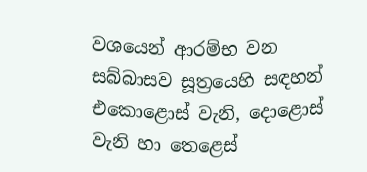වශයෙන් ආරම්භ වන සබ්බාසව සූත්‍රයෙහි සඳහන් එකොළොස් වැනි, දොළොස් වැනි හා තෙළෙස්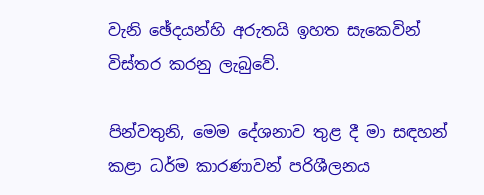වැනි ඡේදයන්හි අරුතයි ඉහත සැකෙවින් විස්තර කරනු ලැබුවේ.

පින්වතුනි, මෙම දේශනාව තුළ දී මා සඳහන් කළා ධර්ම කාරණාවන් පරිශීලනය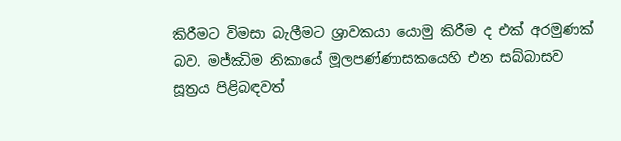කිරීමට විමසා බැලීමට ශ්‍රාවකයා යොමු කිරීම ද එක් අරමුණක් බව. මජ්ඣිම නිකායේ මූලපණ්ණාසකයෙහි එන සබ්බාසව සූත්‍රය පිළිබඳවත්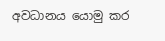අවධානය යොමු කර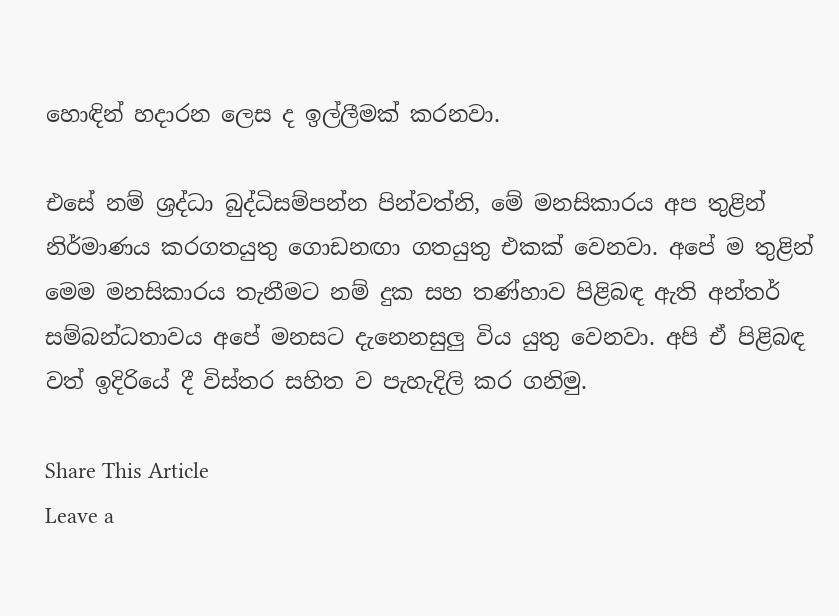හොඳින් හදාරන ලෙස ද ඉල්ලීමක් කරනවා.

එසේ නම් ශ්‍රද්ධා බුද්ධිසම්පන්න පින්වත්නි, මේ මනසිකාරය අප තුළින් නිර්මාණය කරගතයුතු ගොඩනඟා ගතයුතු එකක් වෙනවා. අපේ ම තුළින් මෙම මනසිකාරය තැනීමට නම් දුක සහ තණ්හාව පිළිබඳ ඇති අන්තර් සම්බන්ධතාවය අපේ මනසට දැනෙනසුලු විය යුතු වෙනවා. අපි ඒ පිළිබඳ වත් ඉදිරියේ දී විස්තර සහිත ව පැහැදිලි කර ගනිමු.

Share This Article
Leave a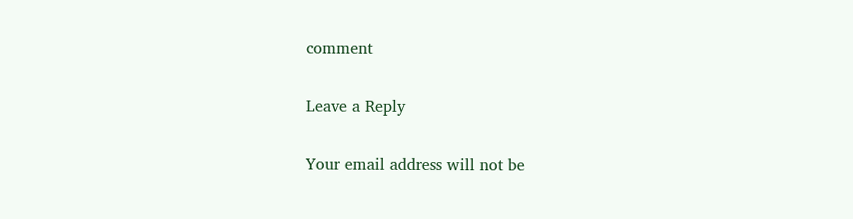comment

Leave a Reply

Your email address will not be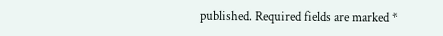published. Required fields are marked *